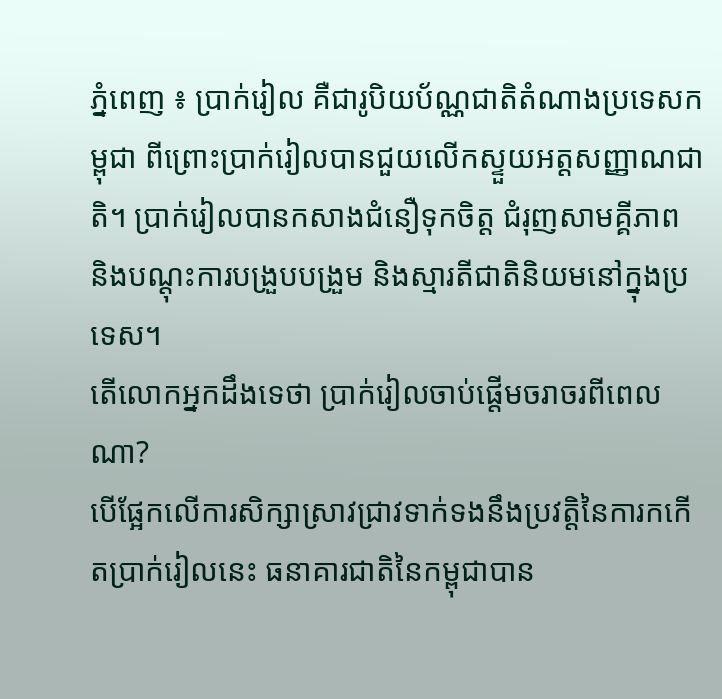ភ្នំពេញ ៖ ប្រាក់រៀល គឺជារូបិយប័ណ្ណជាតិតំណាងប្រទេសកម្ពុជា ពីព្រោះប្រាក់រៀលបានជួយលើកស្ទួយអត្តសញ្ញាណជាតិ។ ប្រាក់រៀលបានកសាងជំនឿទុកចិត្ត ជំរុញសាមគ្គីភាព និងបណ្តុះការបង្រួបបង្រួម និងស្មារតីជាតិនិយមនៅក្នុងប្រទេស។
តើលោកអ្នកដឹងទេថា ប្រាក់រៀលចាប់ផ្តើមចរាចរពីពេលណា?
បើផ្អែកលើការសិក្សាស្រាវជ្រាវទាក់ទងនឹងប្រវត្តិនៃការកកើតប្រាក់រៀលនេះ ធនាគារជាតិនៃកម្ពុជាបាន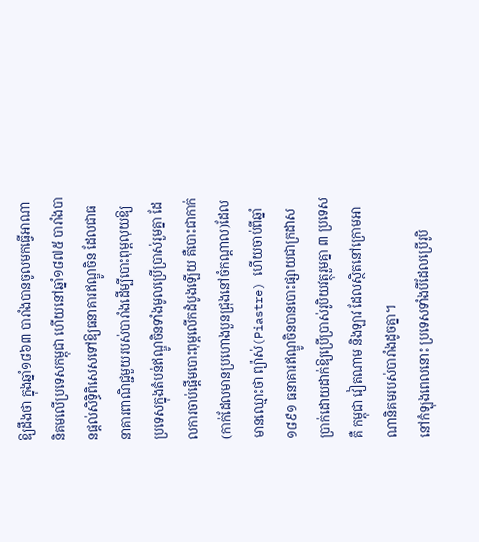ឱ្យដឹងថា ក្នុងឆ្នាំ១៨៦៣ បារាំងបានចូលមកធ្វើអាណានិគមលើប្រទេសកម្ពុជា ហើយនៅឆ្នាំ១៨៧៥ បារាំងបានផ្តល់សិទ្ធិពិសេសទៅឱ្យធនាគារឥណ្ឌូចិន ដែលជាធនាគារពាណិជ្ជមួយរបស់បារាំងដើម្បីបោះពុម្ពលុយឱ្យប្រទេសក្នុងតំបន់ឥណ្ឌូចិនទាំងមូលប្រើប្រាស់រួមគ្នា ដែលការចាប់ផ្តើមបោះពុម្ពលើកដំបូងឡើយ គឺបោះជាកាក់ (កាក់ដែលមានប្រហោងបួនជ្រុងនៅចំកណ្ដាល)ដែលមានឈ្មោះថា ព្យ៉ាស់(Piastre) ហើយចាប់ពីឆ្នាំ ១៨៩១ ធនាគារឥណ្ឌូចិនបានបោះផ្សាយជាក្រដាសប្រាក់ដោយដាក់ឱ្យប្រើប្រាស់រូបិយវត្ថុរួមគ្នា ៣ ប្រទេសគឺ កម្ពុជា វៀតណាម និងឡាវ ដែលស្ថិតនៅក្រោមអាណានិគមរបស់បារាំងដូចគ្នា។
នៅកំឡុងពេលនោះ ប្រទេសទាំងបីដែលប្រើរូបិ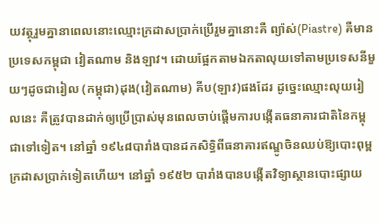យវត្ថុរួមគ្នានាពេលនោះឈ្មោះក្រដាសប្រាក់ប្រើរួមគ្នានោះគឺ ព្យ៉ាស់(Piastre) គឺមានប្រទេសកម្ពុជា វៀតណាម និងឡាវ។ ដោយផ្អែកតាមឯកតាលុយទៅតាមប្រទេសនីមួយៗដូចជារៀល (កម្ពុជា)ដុង(វៀតណាម) គីប(ឡាវ)ផងដែរ ដូច្នេះឈ្មោះលុយរៀលនេះ គឺត្រូវបានដាក់ឲ្យប្រើប្រាស់មុនពេលចាប់ផ្តើមការបង្កើតធនាគារជាតិនៃកម្ពុជាទៅទៀត។ នៅឆ្នាំ ១៩៤៨បារាំងបានដកសិទ្ធិពីធនាគារឥណ្ឌូចិនឈប់ឱ្យបោះពុម្ពក្រដាសប្រាក់ទៀតហើយ។ នៅឆ្នាំ ១៩៥២ បារាំងបានបង្កើតវិទ្យាស្ថានបោះផ្សាយ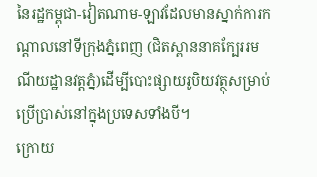នៃរដ្ឋកម្ពុជា-វៀតណាម-ឡាវដែលមានស្នាក់ការកណ្តាលនៅទីក្រុងភ្នំពេញ (ជិតស្ពាននាគក្បែររមណីយដ្ឋានវត្តភ្នំ)ដើម្បីបោះផ្សាយរូបិយវត្ថុសម្រាប់ប្រើប្រាស់នៅក្នុងប្រទេសទាំងបី។
ក្រោយ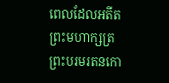ពេលដែលអតីតព្រះមហាក្សត្រ ព្រះបរមរតនកោ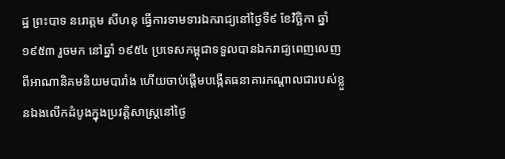ដ្ឋ ព្រះបាទ នរោត្ដម សីហនុ ធ្វើការទាមទារឯករាជ្យនៅថ្ងៃទី៩ ខែវិច្ឆិកា ឆ្នាំ ១៩៥៣ រួចមក នៅឆ្នាំ ១៩៥៤ ប្រទេសកម្ពុជាទទួលបានឯករាជ្យពេញលេញពីអាណានិគមនិយមបារាំង ហើយចាប់ផ្តើមបង្កើតធនាគារកណ្តាលជារបស់ខ្លួនឯងលើកដំបូងក្នុងប្រវត្តិសាស្ត្រនៅថ្ងៃ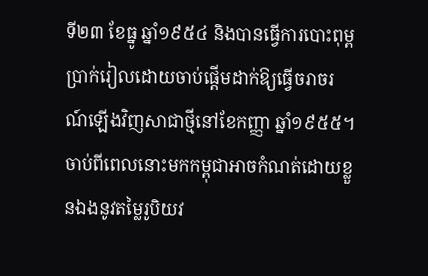ទី២៣ ខែធ្នូ ឆ្នាំ១៩៥៤ និងបានធ្វើការបោះពុម្ពប្រាក់រៀលដោយចាប់ផ្ដើមដាក់ឱ្យធ្វើចរាចរណ៍ឡើងវិញសាជាថ្មីនៅខែកញ្ញា ឆ្នាំ១៩៥៥។
ចាប់ពីពេលនោះមកកម្ពុជាអាចកំណត់ដោយខ្លួនឯងនូវតម្លៃរូបិយវ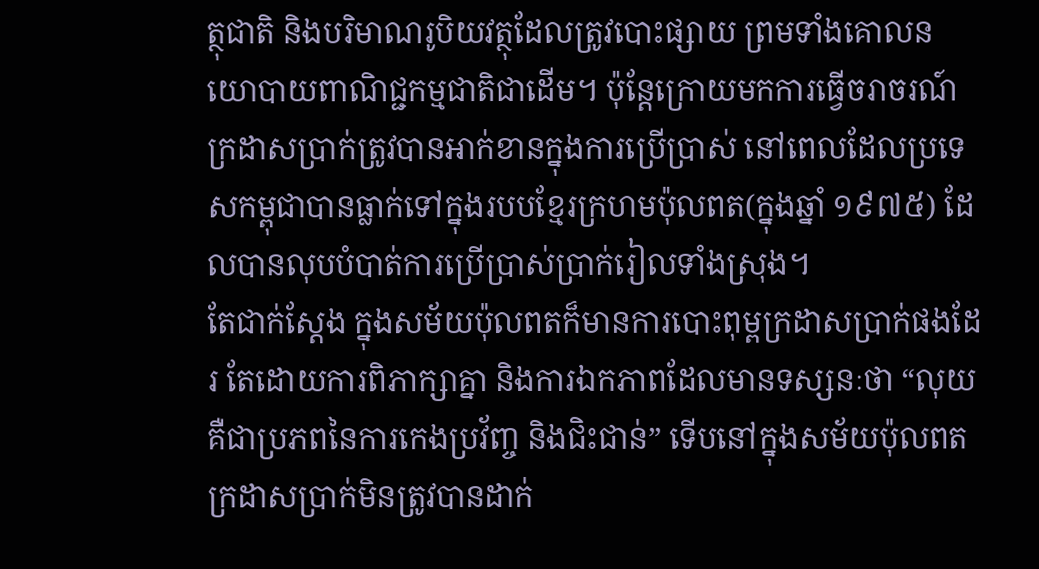ត្ថុជាតិ និងបរិមាណរូបិយវត្ថុដែលត្រូវបោះផ្សាយ ព្រមទាំងគោលនយោបាយពាណិជ្ជកម្មជាតិជាដើម។ ប៉ុន្តែក្រោយមកការធ្វើចរាចរណ៍ក្រដាសប្រាក់ត្រូវបានអាក់ខានក្នុងការប្រើប្រាស់ នៅពេលដែលប្រទេសកម្ពុជាបានធ្លាក់ទៅក្នុងរបបខ្មែរក្រហមប៉ុលពត(ក្នុងឆ្នាំ ១៩៧៥) ដែលបានលុបបំបាត់ការប្រើប្រាស់ប្រាក់រៀលទាំងស្រុង។
តែជាក់ស្តែង ក្នុងសម័យប៉ុលពតក៏មានការបោះពុម្ពក្រដាសប្រាក់ផងដែរ តែដោយការពិភាក្សាគ្នា និងការឯកភាពដែលមានទស្សនៈថា “លុយគឺជាប្រភពនៃការកេងប្រវ័ញ្ច និងជិះជាន់” ទើបនៅក្នុងសម័យប៉ុលពត ក្រដាសប្រាក់មិនត្រូវបានដាក់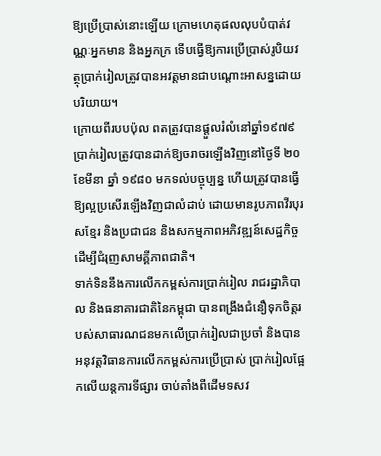ឱ្យប្រើប្រាស់នោះឡើយ ក្រោមហេតុផលលុបបំបាត់វណ្ណៈអ្នកមាន និងអ្នកក្រ ទើបធ្វើឱ្យការប្រើប្រាស់រូបិយវត្ថុប្រាក់រៀលត្រូវបានអវត្តមានជាបណ្ដោះអាសន្នដោយបរិយាយ។
ក្រោយពីរបបប៉ុល ពតត្រូវបានផ្ដួលរំលំនៅឆ្នាំ១៩៧៩ ប្រាក់រៀលត្រូវបានដាក់ឱ្យចរាចរឡើងវិញនៅថ្ងៃទី ២០ ខែមីនា ឆ្នាំ ១៩៨០ មកទល់បច្ចុប្បន្ន ហើយត្រូវបានធ្វើឱ្យល្អប្រសើរឡើងវិញជាលំដាប់ ដោយមានរូបភាពវីរបុរសខ្មែរ និងប្រជាជន និងសកម្មភាពអភិវឌ្ឍន៍សេដ្ឋកិច្ចដើម្បីជំរុញសាមគ្គីភាពជាតិ។
ទាក់ទិននឹងការលើកកម្ពស់ការប្រាក់រៀល រាជរដ្ឋាភិបាល និងធនាគារជាតិនៃកម្ពុជា បានពង្រឹងជំនឿទុកចិត្តរបស់សាធារណជនមកលើប្រាក់រៀលជាប្រចាំ និងបានអនុវត្តវិធានការលើកកម្ពស់ការប្រើប្រាស់ ប្រាក់រៀលផ្អែកលើយន្តការទីផ្សារ ចាប់តាំងពីដើមទសវ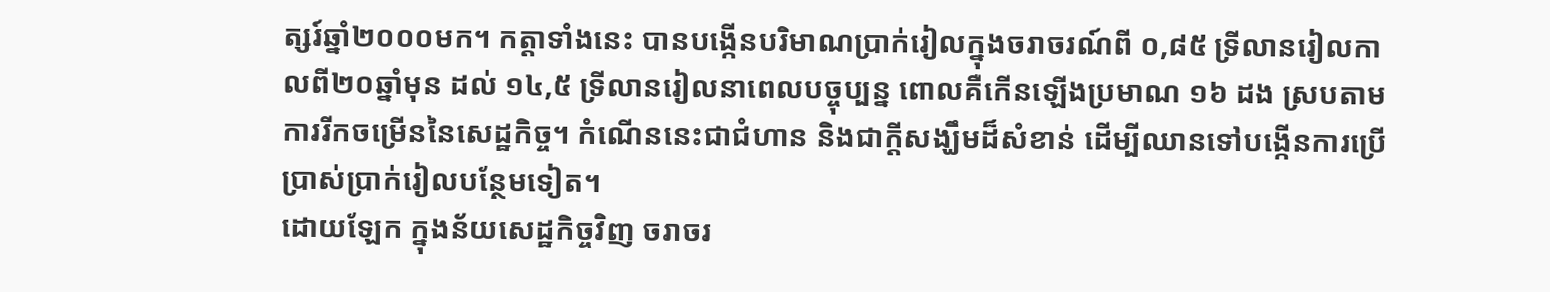ត្សរ៍ឆ្នាំ២០០០មក។ កត្តាទាំងនេះ បានបង្កើនបរិមាណប្រាក់រៀលក្នុងចរាចរណ៍ពី ០,៨៥ ទី្រលានរៀលកាលពី២០ឆ្នាំមុន ដល់ ១៤,៥ ទី្រលានរៀលនាពេលបច្ចុប្បន្ន ពោលគឺកើនឡើងប្រមាណ ១៦ ដង ស្របតាមការរីកចម្រើននៃសេដ្ឋកិច្ច។ កំណើននេះជាជំហាន និងជាក្តីសង្ឃឹមដ៏សំខាន់ ដើម្បីឈានទៅបង្កើនការប្រើប្រាស់ប្រាក់រៀលបន្ថែមទៀត។
ដោយឡែក ក្នុងន័យសេដ្ឋកិច្ចវិញ ចរាចរ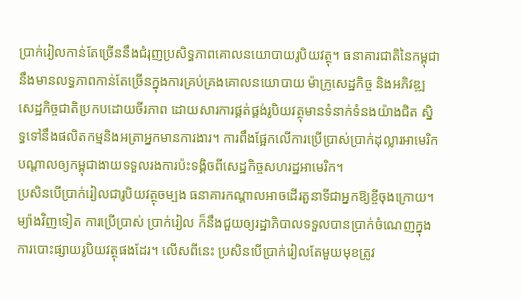ប្រាក់រៀលកាន់តែច្រើននឹងជំរុញប្រសិទ្ធភាពគោលនយោបាយរូបិយវត្ថុ។ ធនាគារជាតិនៃកម្ពុជានឹងមានលទ្ធភាពកាន់តែច្រើនក្នុងការគ្រប់គ្រងគោលនយោបាយ ម៉ាក្រូសេដ្ឋកិច្ច និងអភិវឌ្ឍសេដ្ឋកិច្ចជាតិប្រកបដោយចីរភាព ដោយសារការផ្គត់ផ្គង់រូបិយវត្ថុមានទំនាក់ទំនងយ៉ាងជិត ស្និទ្ធទៅនឹងផលិតកម្មនិងអត្រាអ្នកមានការងារ។ ការពឹងផ្អែកលើការប្រើប្រាស់ប្រាក់ដុល្លារអាមេរិកបណ្តាលឲ្យកម្ពុជាងាយទទួលរងការប៉ះទង្គិចពីសេដ្ឋកិច្ចសហរដ្ឋអាមេរិក។
ប្រសិនបើប្រាក់រៀលជារូបិយវត្ថុចម្បង ធនាគារកណ្តាលអាចដើរតួនាទីជាអ្នកឱ្យខ្ចីចុងក្រោយ។ ម្យ៉ាងវិញទៀត ការប្រើប្រាស់ ប្រាក់រៀល ក៏នឹងជួយឲ្យរដ្ឋាភិបាលទទួលបានប្រាក់ចំណេញក្នុងការបោះផ្សាយរូបិយវត្ថុផងដែរ។ លើសពីនេះ ប្រសិនបើប្រាក់រៀលតែមួយមុខត្រូវ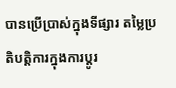បានប្រើប្រាស់ក្នុងទីផ្សារ តម្លៃប្រតិបត្តិការក្នុងការប្តូរ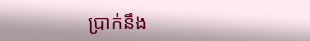ប្រាក់នឹង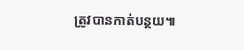ត្រូវបានកាត់បន្ថយ៕